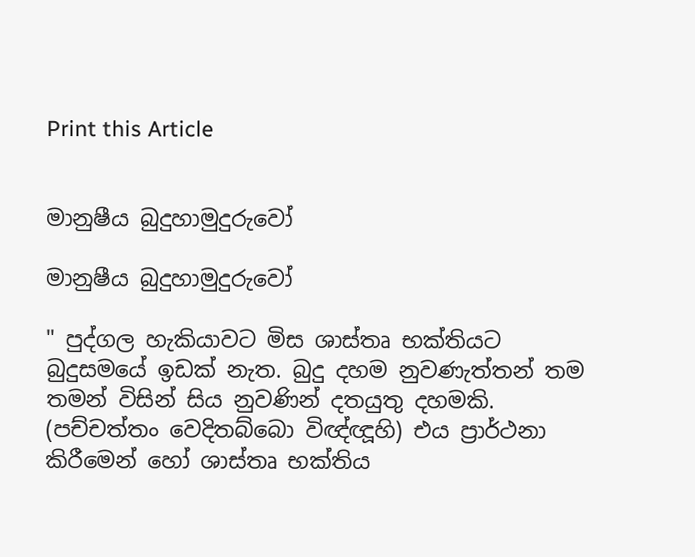Print this Article


මානුෂීය බුදුහාමුදුරුවෝ

මානුෂීය බුදුහාමුදුරුවෝ

" පුද්ගල හැකියාවට මිස ශාස්තෘ භක්තියට බුදුසමයේ ඉඩක් නැත. බුදු දහම නුවණැත්තන් තම තමන් විසින් සිය නුවණින් දතයුතු දහමකි. (පච්චත්තං වෙදිතබ්බො විඥ්ඥූහි) එය ප්‍රාර්ථනා කිරීමෙන් හෝ ශාස්තෘ භක්තිය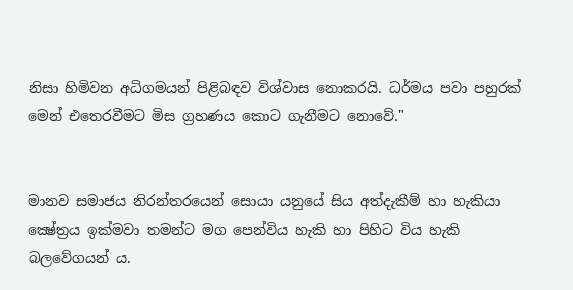නිසා හිමිවන අධිගමයන් පිළිබඳව විශ්වාස නොකරයි. ධර්මය පවා පහුරක් මෙන් එතෙරවීමට මිස ග්‍රහණය කොට ගැනීමට නොවේ."


මානව සමාජය නිරන්තරයෙන් සොයා යනුයේ සිය අත්දැකීම් හා හැකියා ක්‍ෂේත්‍රය ඉක්මවා තමන්ට මග පෙන්විය හැකි හා පිහිට විය හැකි බලවේගයන් ය.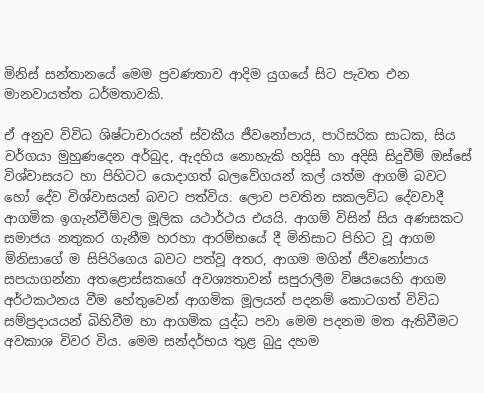මිනිස් සන්තානයේ මෙම ප්‍රවණතාව ආදිම යුගයේ සිට පැවත එන මානවායත්ත ධර්මතාවකි.

ඒ අනුව විවිධ ශිෂ්ටාචාරයන් ස්වකීය ජීවනෝපාය, පාරිසරික සාධක, සිය වර්ගයා මුහුණදෙන අර්බුද, ඇදහිය නොහැකි හදිසි හා අදිසි සිදුවීම් ඔස්සේ විශ්වාසයට හා පිහිටට යොදාගත් බලවේගයන් කල් යත්ම ආගම් බවට හෝ දේව විශ්වාසයන් බවට පත්විය. ලොව පවතින සකලවිධ දේවවාදී ආගමික ඉගැන්වීම්වල මූලික යථාර්ථය එයයි. ආගම් විසින් සිය අණසකට සමාජය නතුකර ගැනීම හරහා ආරම්භයේ දී මිනිසාට පිහිට වූ ආගම මිනිසාගේ ම සිපිරිගෙය බවට පත්වූ අතර, ආගම මගින් ජීවනෝපාය සපයාගන්නා අතළොස්සකගේ අවශ්‍යතාවන් සපුරාලීම විෂයයෙහි ආගම අර්ථකථනය වීම හේතුවෙන් ආගමික මූලයන් පදනම් කොටගත් විවිධ සම්ප්‍රදායයන් බිහිවීම හා ආගමික යුද්ධ පවා මෙම පදනම මත ඇතිවීමට අවකාශ විවර විය. මෙම සන්දර්භය තුළ බුදු දහම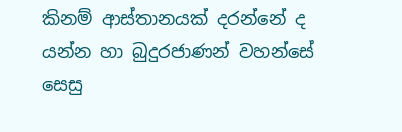කිනම් ආස්තානයක් දරන්නේ ද යන්න හා බුදුරජාණන් වහන්සේ සෙසු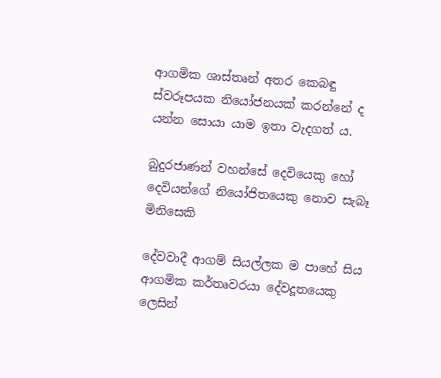ආගමික ශාස්තෘන් අතර කෙබඳු ස්වරූපයක නියෝජනයක් කරන්නේ ද යන්න සොයා යාම ඉතා වැදගත් ය.

බුදුරජාණන් වහන්සේ දෙවියෙකු හෝ දෙවියන්ගේ නියෝජිතයෙකු නොව සැබෑ මිනිසෙකි

දේවවාදී ආගම් සියල්ලක ම පාහේ සිය ආගමික කර්තෘවරයා දේවදූතයෙකු ලෙසින්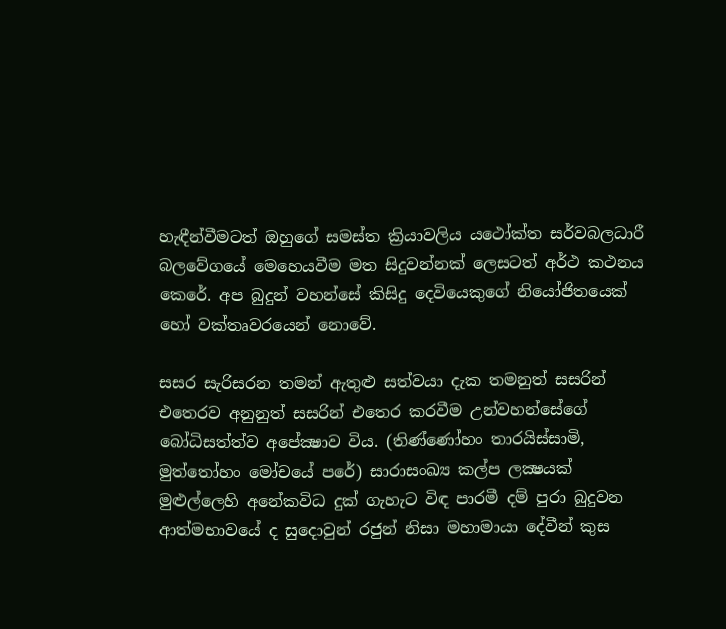හැඳීන්වීමටත් ඔහුගේ සමස්ත ක්‍රියාවලිය යථෝක්ත සර්වබලධාරී බලවේගයේ මෙහෙයවීම මත සිදුවන්නක් ලෙසටත් අර්ථ කථනය කෙරේ. අප බුදුන් වහන්සේ කිසිදු දෙවියෙකුගේ නියෝජිතයෙක් හෝ වක්තෘවරයෙන් නොවේ.

සසර සැරිසරන තමන් ඇතුළු සත්වයා දැක තමනුත් සසරින් එතෙරව අනුනුත් සසරින් එතෙර කරවීම උන්වහන්සේගේ බෝධිසත්ත්ව අපේක්‍ෂාව විය. (තිණ්ණෝහං තාරයිස්සාමි, මුත්තෝහං මෝචයේ පරේ) සාරාසංඛ්‍ය කල්ප ලක්‍ෂයක් මුළුල්ලෙහි අනේකවිධ දුක් ගැහැට විඳ පාරමී දම් පුරා බුදුවන ආත්මභාවයේ ද සුදොවුන් රජුන් නිසා මහාමායා දේවීන් කුස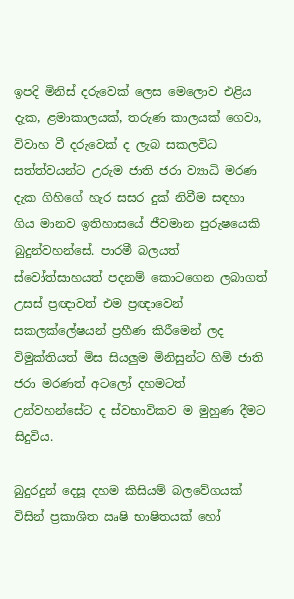ඉපදි මිනිස් දරුවෙක් ලෙස මෙලොව එළිය දැක, ළමාකාලයක්, තරුණ කාලයක් ගෙවා, විවාහ වී දරුවෙක් ද ලැබ සකලවිධ සත්ත්වයන්ට උරුම ජාති ජරා ව්‍යාධි මරණ දැක ගිහිගේ හැර සසර දුක් නිවීම සඳහා ගිය මානව ඉතිහාසයේ ජීවමාන පුරුෂයෙකි බුදුන්වහන්සේ. පාරමී බලයත් ස්වෝත්සාහයත් පදනම් කොටගෙන ලබාගත් උසස් ප්‍රඥාවත් එම ප්‍රඥාවෙන් සකලක්ලේෂයන් ප්‍රහීණ කිරීමෙන් ලද විමුක්තියත් මිස සියලුම මිනිසුන්ට හිමි ජාති ජරා මරණත් අටලෝ දහමටත් උන්වහන්සේට ද ස්වභාවිකව ම මුහුණ දීමට සිදුවිය.

බුදුරදුන් දෙසූ දහම කිසියම් බලවේගයක් විසින් ප්‍රකාශිත ඍෂි භාෂිතයක් හෝ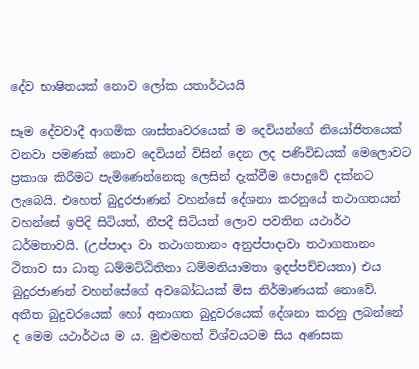දේව භාෂිතයක් නොව ලෝක යතාර්ථයයි

සෑම දේවවාදී ආගමික ශාස්තෘවරයෙක් ම දෙවියන්ගේ නියෝජිතයෙක් වනවා පමණක් නොව දෙවියන් විසින් දෙන ලද පණිවිඩයක් මෙලොවට ප්‍රකාශ කිරීමට පැමිණෙන්නෙකු ලෙසින් දැක්වීම පොදුවේ දක්නට ලැබෙයි. එහෙත් බුදුරජාණන් වහන්සේ දේශනා කරනුයේ තථාගතයන් වහන්සේ ඉපිදි සිටියත්, නීපදී සිටියත් ලොව පවතින යථාර්ථ ධර්මතාවයි. (උප්පාදා වා තථාගතානං අනුප්පාදාවා තථාගතානං ථිතාව සා ධාතු ධම්මට්ඨිතිතා ධම්මනියාමතා ඉදප්පච්චයතා) එය බුදුරජාණන් වහන්සේගේ අවබෝධයක් මිස නිර්මාණයක් නොවේ. අතීත බුදුවරයෙක් හෝ අනාගත බුදුවරයෙක් දේශනා කරනු ලබන්නේ ද මෙම යථාර්ථය ම ය. මුළුමහත් විශ්වයටම සිය අණසක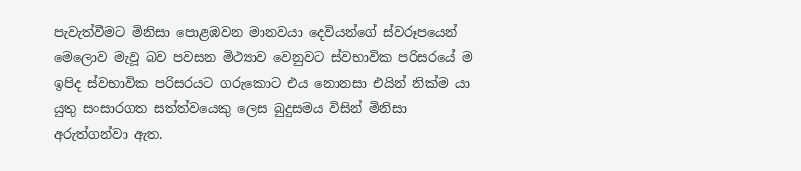පැවැත්වීමට මිනිසා පොළඹවන මානවයා දෙවියන්ගේ ස්වරූපයෙන් මෙලොව මැවූ බව පවසන මිථ්‍යාව වෙනුවට ස්වභාවික පරිසරයේ ම ඉපිද ස්වභාවික පරිසරයට ගරුකොට එය නොනසා එයින් නික්ම යා යුතු සංසාරගත සත්ත්වයෙකු ලෙස බුදුසමය විසින් මිනිසා අරුත්ගන්වා ඇත.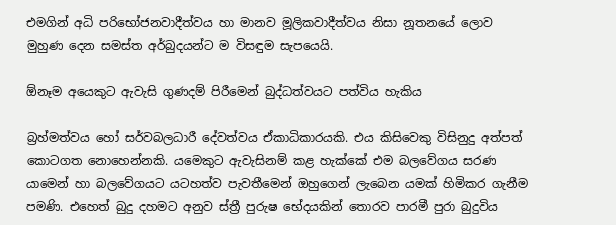එමගින් අධි පරිභෝජනවාදීත්වය හා මානව මූලිකවාදීත්වය නිසා නූතනයේ ලොව මුහුණ දෙන සමස්ත අර්බුදයන්ට ම විසඳුම සැපයෙයි.

ඕනෑම අයෙකුට ඇවැසි ගුණදම් පිරීමෙන් බුද්ධත්වයට පත්විය හැකිය

බ්‍රහ්මත්වය හෝ සර්වබලධාරී දේවත්වය ඒකාධිකාරයකි. එය කිසිවෙකු විසිනුදු අත්පත් කොටගත නොහෙන්නකි. යමෙකුට ඇවැසිනම් කළ හැක්කේ එම බලවේගය සරණ යාමෙන් හා බලවේගයට යටහත්ව පැවතීමෙන් ඔහුගෙන් ලැබෙන යමක් හිමිකර ගැනීම පමණි. එහෙත් බුදු දහමට අනුව ස්ත්‍රී පුරුෂ භේදයකින් තොරව පාරමී පුරා බුදුවිය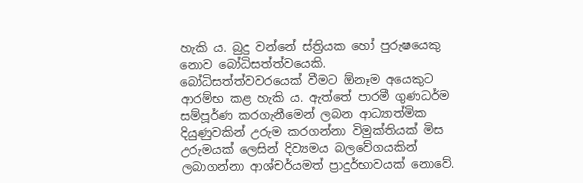හැකි ය. බුදු වන්නේ ස්ත්‍රියක හෝ පුරුෂයෙකු නොව බෝධිසත්ත්වයෙකි. බෝධිසත්ත්වවරයෙක් වීමට ඕනෑම අයෙකුට ආරම්භ කළ හැකි ය. ඇත්තේ පාරමී ගුණධර්ම සම්පූර්ණ කරගැනීමෙන් ලබන ආධ්‍යාත්මික දියුණුවකින් උරුම කරගන්නා විමුක්තියක් මිස උරුමයක් ලෙසින් දිව්‍යමය බලවේගයකින් ලබාගන්නා ආශ්චර්යමත් ප්‍රාදුර්භාවයක් නොවේ.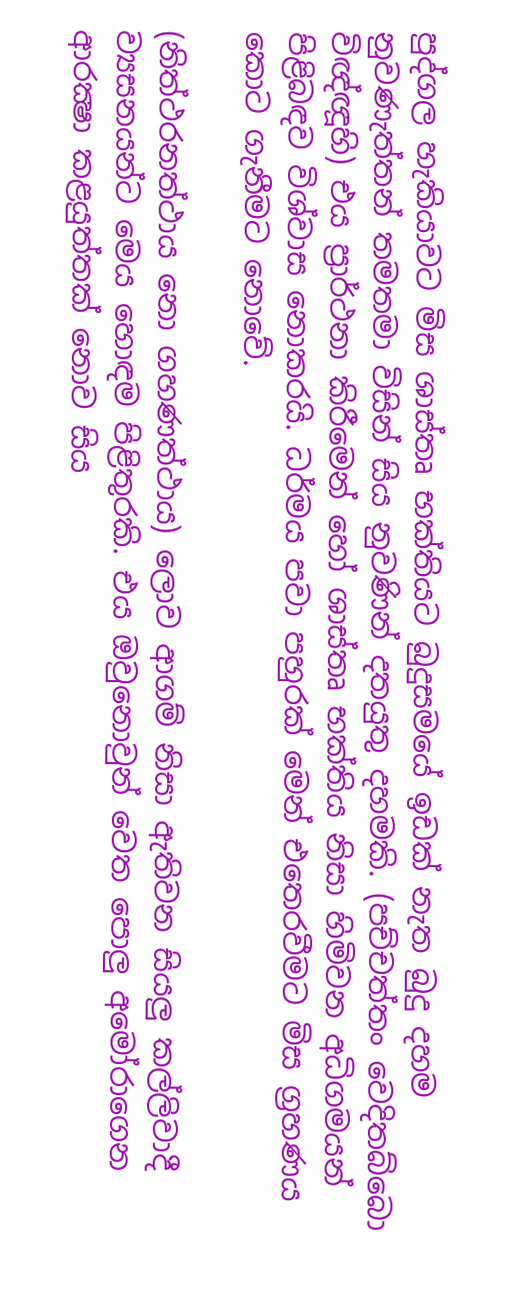පුද්ගල හැකියාවට මිස ශාස්තෘ භක්තියට බුදුසමයේ ඉඩක් නැත බුදු දහම නුවණැත්තන් තමතමා විසින් සිය නුවණින් දතයුතු දහමකි. (පච්චත්තං වෙදිතබ්බො විඥ්ඥූහි) එය ප්‍රාර්ථනා කිරීමෙන් හෝ ශාස්තෘ භක්තිය නිසා හිමිවන අධිගමයන් පිළිබඳව විශ්වාස නොකරයි. ධර්මය පවා පහුරක් මෙන් එතෙරවීමට මිස ග්‍රහණය කොට ගැනීමට නොවේ.

(නිත්ථරනත්ථාය නො ගහණත්ථාය) ලොව ආගම් නිසා ඇතිවන සියලු කල්ලිවාදී ව්‍යසනයන්ට මෙය හොඳම පිළිතුරකි. එය ඔවුනොවුන් වෙත පොලු අමෝරාගෙන ආරක්‍ෂා කළයුත්තක් නොව සිය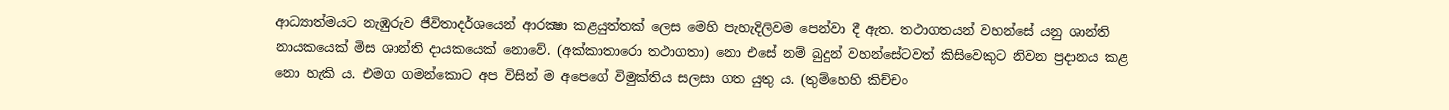ආධ්‍යාත්මයට නැඹුරුව ජීවිතාදර්ශයෙන් ආරක්‍ෂා කළයුත්තක් ලෙස මෙහි පැහැදිලිවම පෙන්වා දී ඇත. තථාගතයන් වහන්සේ යනු ශාන්ති නායකයෙක් මිස ශාන්ති දායකයෙක් නොවේ. (අක්කාතාරො තථාගතා) නො එසේ නම් බුදුන් වහන්සේටවත් කිසිවෙකුට නිවන ප්‍රදානය කළ නො හැකි ය. එමග ගමන්කොට අප විසින් ම අපෙගේ විමුක්තිය සලසා ගත යුතු ය. (තුම්හෙහි කිච්චං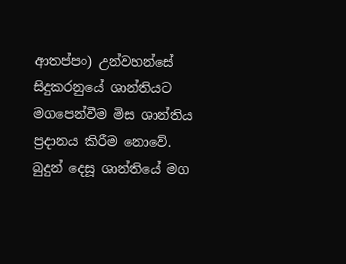ආතප්පං) උන්වහන්සේ සිදුකරනුයේ ශාන්තියට මගපෙන්වීම මිස ශාන්තිය ප්‍රදානය කිරීම නොවේ. බුදුන් දෙසූ ශාන්තියේ මග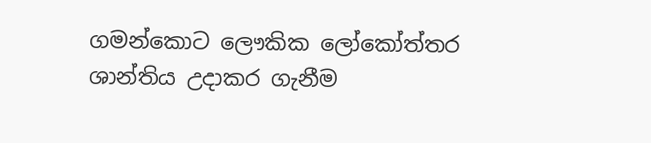ගමන්කොට ලෞකික ලෝකෝත්තර ශාන්තිය උදාකර ගැනීම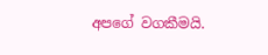අපගේ වගකීමයි.